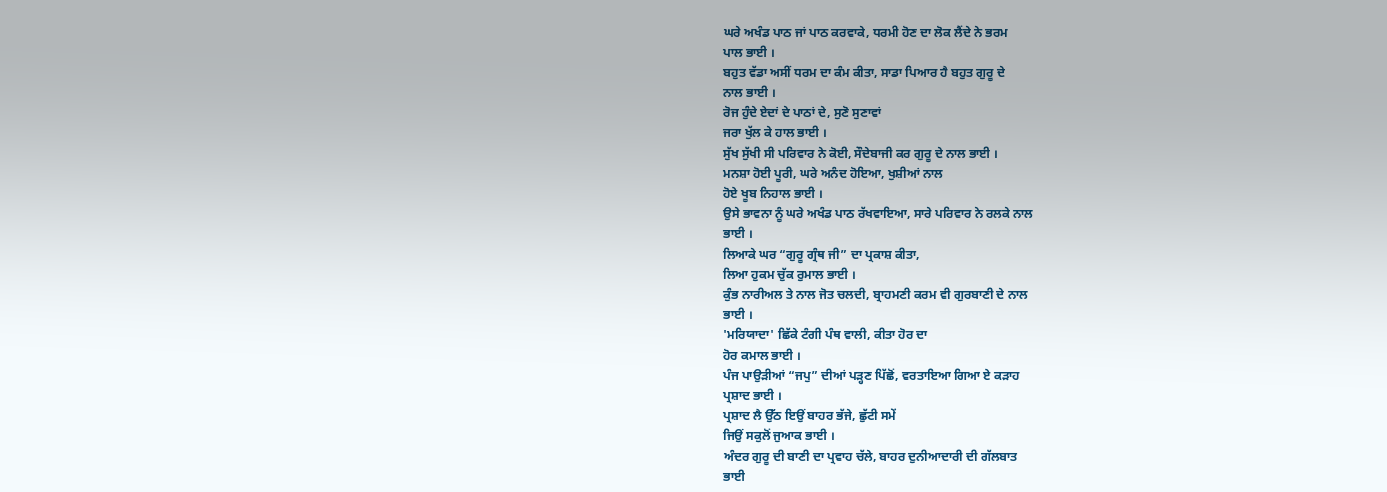ਘਰੇ ਅਖੰਡ ਪਾਠ ਜਾਂ ਪਾਠ ਕਰਵਾਕੇ, ਧਰਮੀ ਹੋਣ ਦਾ ਲੋਕ ਲੈਂਦੇ ਨੇ ਭਰਮ
ਪਾਲ ਭਾਈ ।
ਬਹੁਤ ਵੱਡਾ ਅਸੀਂ ਧਰਮ ਦਾ ਕੰਮ ਕੀਤਾ, ਸਾਡਾ ਪਿਆਰ ਹੈ ਬਹੁਤ ਗੁਰੂ ਦੇ
ਨਾਲ ਭਾਈ ।
ਰੋਜ ਹੁੰਦੇ ਏਦਾਂ ਦੇ ਪਾਠਾਂ ਦੇ, ਸੁਣੋ ਸੁਣਾਵਾਂ
ਜਰਾ ਖੁੱਲ ਕੇ ਹਾਲ ਭਾਈ ।
ਸੁੱਖ ਸੁੱਖੀ ਸੀ ਪਰਿਵਾਰ ਨੇ ਕੋਈ, ਸੌਦੇਬਾਜੀ ਕਰ ਗੁਰੂ ਦੇ ਨਾਲ ਭਾਈ ।
ਮਨਸ਼ਾ ਹੋਈ ਪੂਰੀ, ਘਰੇ ਅਨੰਦ ਹੋਇਆ, ਖੁਸ਼ੀਆਂ ਨਾਲ
ਹੋਏ ਖੂਬ ਨਿਹਾਲ ਭਾਈ ।
ਉਸੇ ਭਾਵਨਾ ਨੂੰ ਘਰੇ ਅਖੰਡ ਪਾਠ ਰੱਖਵਾਇਆ, ਸਾਰੇ ਪਰਿਵਾਰ ਨੇ ਰਲਕੇ ਨਾਲ
ਭਾਈ ।
ਲਿਆਕੇ ਘਰ “ਗੁਰੂ ਗ੍ਰੰਥ ਜੀ” ਦਾ ਪ੍ਰਕਾਸ਼ ਕੀਤਾ,
ਲਿਆ ਹੁਕਮ ਚੁੱਕ ਰੁਮਾਲ ਭਾਈ ।
ਕੁੰਭ ਨਾਰੀਅਲ ਤੇ ਨਾਲ ਜੋਤ ਚਲਦੀ, ਬ੍ਰਾਹਮਣੀ ਕਰਮ ਵੀ ਗੁਰਬਾਣੀ ਦੇ ਨਾਲ
ਭਾਈ ।
'ਮਰਿਯਾਦਾ' ਛਿੱਕੇ ਟੰਗੀ ਪੰਥ ਵਾਲੀ, ਕੀਤਾ ਹੋਰ ਦਾ
ਹੋਰ ਕਮਾਲ ਭਾਈ ।
ਪੰਜ ਪਾਉੜੀਆਂ “ਜਪੁ” ਦੀਆਂ ਪੜ੍ਹਣ ਪਿੱਛੋਂ, ਵਰਤਾਇਆ ਗਿਆ ਏ ਕੜਾਹ
ਪ੍ਰਸ਼ਾਦ ਭਾਈ ।
ਪ੍ਰਸ਼ਾਦ ਲੈ ਉੱਠ ਇਉਂ ਬਾਹਰ ਭੱਜੇ, ਛੁੱਟੀ ਸਮੇਂ
ਜਿਉਂ ਸਕੁਲੋਂ ਜੁਆਕ ਭਾਈ ।
ਅੰਦਰ ਗੁਰੂ ਦੀ ਬਾਣੀ ਦਾ ਪ੍ਰਵਾਹ ਚੱਲੇ, ਬਾਹਰ ਦੁਨੀਆਦਾਰੀ ਦੀ ਗੱਲਬਾਤ
ਭਾਈ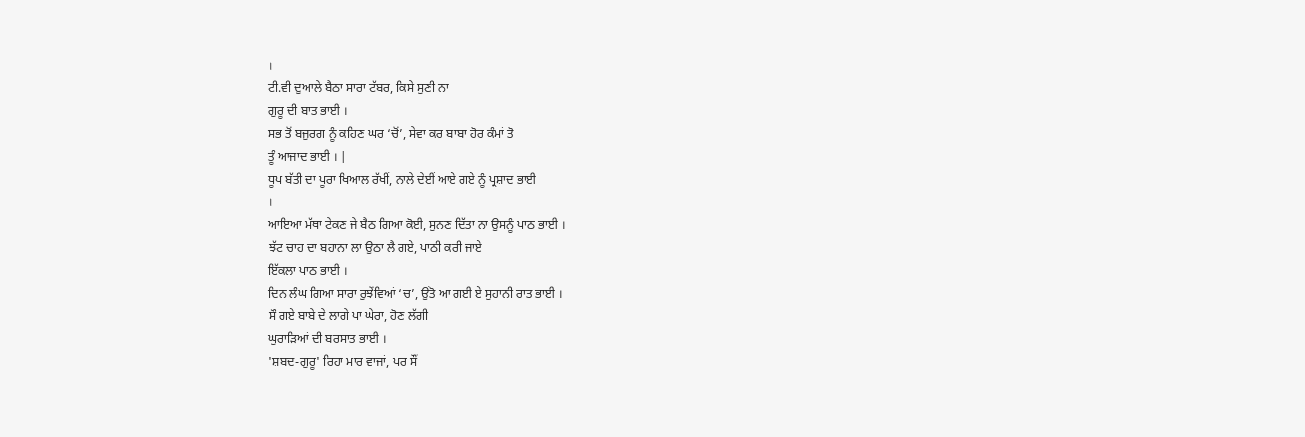।
ਟੀ.ਵੀ ਦੁਆਲੇ ਬੈਠਾ ਸਾਰਾ ਟੱਬਰ, ਕਿਸੇ ਸੁਣੀ ਨਾ
ਗੁਰੂ ਦੀ ਬਾਤ ਭਾਈ ।
ਸਭ ਤੋਂ ਬਜੁਰਗ ਨੂੰ ਕਹਿਣ ਘਰ ‘ਚੋਂ’, ਸੇਵਾ ਕਰ ਬਾਬਾ ਹੋਰ ਕੰਮਾਂ ਤੋ
ਤੂੰ ਆਜਾਦ ਭਾਈ । |
ਧੂਪ ਬੱਤੀ ਦਾ ਪੂਰਾ ਖਿਆਲ ਰੱਖੀਂ, ਨਾਲੇ ਦੇਈਂ ਆਏ ਗਏ ਨੂੰ ਪ੍ਰਸ਼ਾਦ ਭਾਈ
।
ਆਇਆ ਮੱਥਾ ਟੇਕਣ ਜੇ ਬੈਠ ਗਿਆ ਕੋਈ, ਸੁਨਣ ਦਿੱਤਾ ਨਾ ਉਸਨੂੰ ਪਾਠ ਭਾਈ ।
ਝੱਟ ਚਾਹ ਦਾ ਬਹਾਨਾ ਲਾ ਉਠਾ ਲੈ ਗਏ, ਪਾਠੀ ਕਰੀ ਜਾਏ
ਇੱਕਲਾ ਪਾਠ ਭਾਈ ।
ਦਿਨ ਲੰਘ ਗਿਆ ਸਾਰਾ ਰੁਝੇਂਵਿਆਂ ‘ਚ’, ਉਂਤੋ ਆ ਗਈ ਏ ਸੁਹਾਨੀ ਰਾਤ ਭਾਈ ।
ਸੌ ਗਏ ਬਾਬੇ ਦੇ ਲਾਗੇ ਪਾ ਘੇਰਾ, ਹੋਣ ਲੱਗੀ
ਘੁਰਾੜਿਆਂ ਦੀ ਬਰਸਾਤ ਭਾਈ ।
'ਸ਼ਬਦ-ਗੁਰੂ' ਰਿਹਾ ਮਾਰ ਵਾਜਾਂ, ਪਰ ਸੌਂ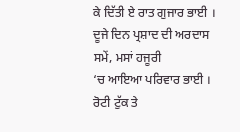ਕੇ ਦਿੱਤੀ ਏ ਰਾਤ ਗੁਜਾਰ ਭਾਈ ।
ਦੂਜੇ ਦਿਨ ਪ੍ਰਸ਼ਾਦ ਦੀ ਅਰਦਾਸ ਸਮੇਂ, ਮਸਾਂ ਹਜੂਰੀ
‘ਚ ਆਇਆ ਪਰਿਵਾਰ ਭਾਈ ।
ਰੋਟੀ ਟੁੱਕ ਤੇ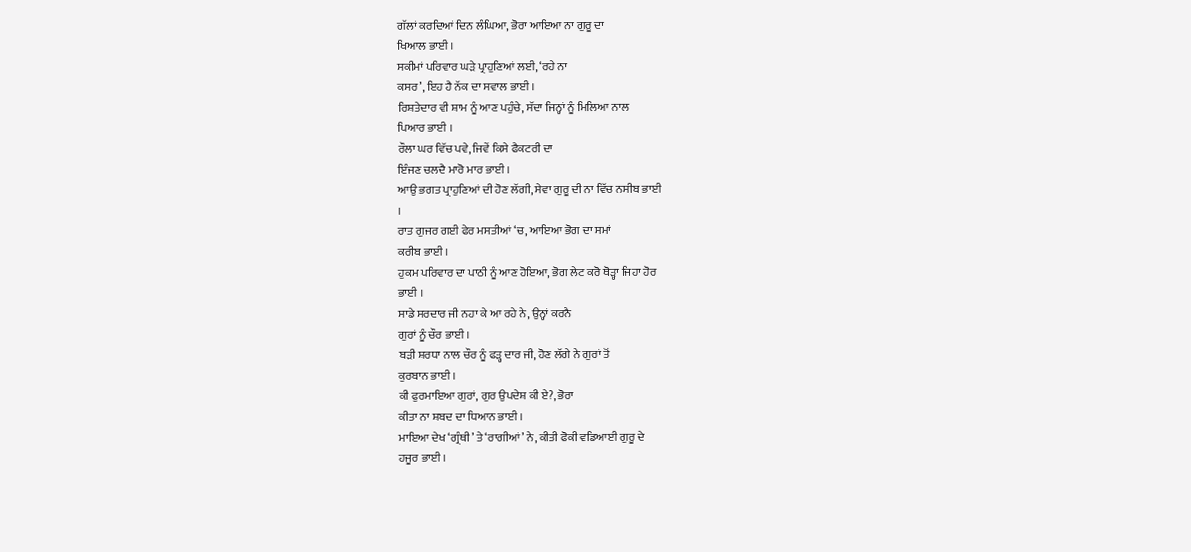ਗੱਲਾਂ ਕਰਦਿਆਂ ਦਿਨ ਲੰਘਿਆ, ਭੋਰਾ ਆਇਆ ਨਾ ਗੁਰੂ ਦਾ
ਖਿਆਲ ਭਾਈ ।
ਸਕੀਮਾਂ ਪਰਿਵਾਰ ਘੜੇ ਪ੍ਰਾਹੁਣਿਆਂ ਲਈ, ‘ਰਹੇ ਨਾ
ਕਸਰ’, ਇਹ ਹੈ ਨੱਕ ਦਾ ਸਵਾਲ ਭਾਈ ।
ਰਿਸ਼ਤੇਦਾਰ ਵੀ ਸ਼ਾਮ ਨੂੰ ਆਣ ਪਹੁੰਚੇ, ਸੱਦਾ ਜਿਨ੍ਹਾਂ ਨੂੰ ਮਿਲਿਆ ਨਾਲ
ਪਿਆਰ ਭਾਈ ।
ਰੌਲਾ ਘਰ ਵਿੱਚ ਪਵੇ, ਜਿਵੇਂ ਕਿਸੇ ਫੈਕਟਰੀ ਦਾ
ਇੰਜਣ ਚਲਦੈ ਮਾਰੋ ਮਾਰ ਭਾਈ ।
ਆਉ ਭਗਤ ਪ੍ਰਾਹੁਣਿਆਂ ਦੀ ਹੋਣ ਲੱਗੀ, ਸੇਵਾ ਗੁਰੂ ਦੀ ਨਾ ਵਿੱਚ ਨਸੀਬ ਭਾਈ
।
ਰਾਤ ਗੁਜਰ ਗਈ ਫੇਰ ਮਸਤੀਆਂ ‘ਚ, ਆਇਆ ਭੋਗ ਦਾ ਸਮਾਂ
ਕਰੀਬ ਭਾਈ ।
ਹੁਕਮ ਪਰਿਵਾਰ ਦਾ ਪਾਠੀ ਨੂੰ ਆਣ ਹੋਇਆ, ਭੋਗ ਲੇਟ ਕਰੋ ਥੋੜ੍ਹਾ ਜਿਹਾ ਹੋਰ
ਭਾਈ ।
ਸਾਡੇ ਸਰਦਾਰ ਜੀ ਨਹਾ ਕੇ ਆ ਰਹੇ ਨੇ, ਉਨ੍ਹਾਂ ਕਰਨੈ
ਗੁਰਾਂ ਨੂੰ ਚੌਰ ਭਾਈ ।
ਬੜੀ ਸ਼ਰਧਾ ਨਾਲ ਚੌਰ ਨੂੰ ਫੜ੍ਹ ਦਾਰ ਜੀ, ਹੋਣ ਲੱਗੇ ਨੇ ਗੁਰਾਂ ਤੋਂ
ਕੁਰਬਾਨ ਭਾਈ ।
ਕੀ ਫੁਰਮਾਇਆ ਗੁਰਾਂ, ਗੁਰ ਉਪਦੇਸ਼ ਕੀ ਏ?, ਭੋਰਾ
ਕੀਤਾ ਨਾ ਸ਼ਬਦ ਦਾ ਧਿਆਨ ਭਾਈ ।
ਮਾਇਆ ਦੇਖ ‘ਗ੍ਰੰਥੀ’ ਤੇ ‘ਰਾਗੀਆਂ’ ਨੇ, ਕੀਤੀ ਫੋਕੀ ਵਡਿਆਈ ਗੁਰੂ ਦੇ
ਹਜੂਰ ਭਾਈ ।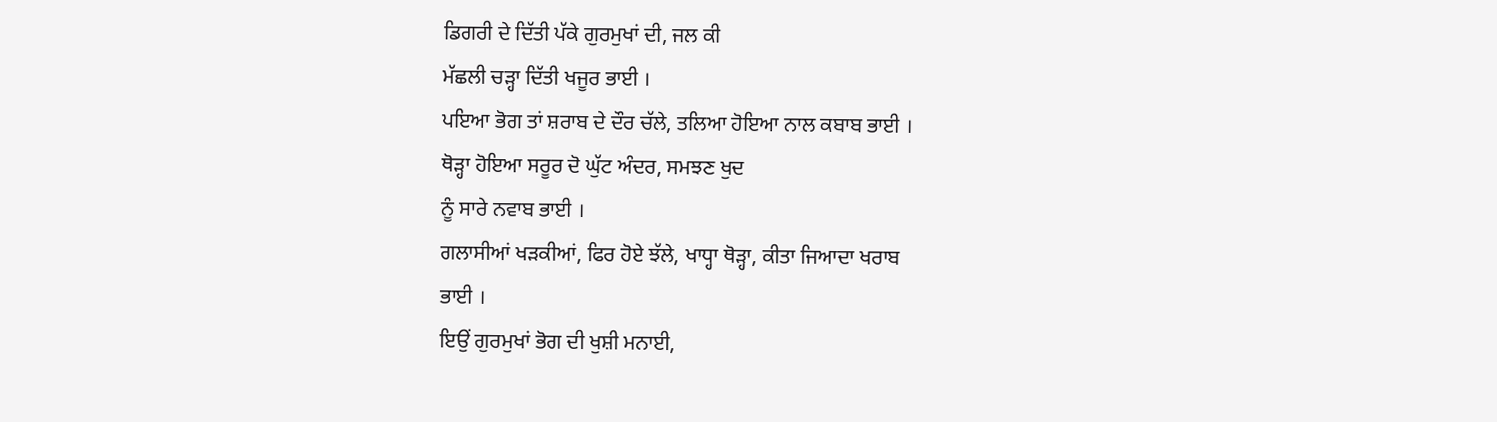ਡਿਗਰੀ ਦੇ ਦਿੱਤੀ ਪੱਕੇ ਗੁਰਮੁਖਾਂ ਦੀ, ਜਲ ਕੀ
ਮੱਛਲੀ ਚੜ੍ਹਾ ਦਿੱਤੀ ਖਜੂਰ ਭਾਈ ।
ਪਇਆ ਭੋਗ ਤਾਂ ਸ਼ਰਾਬ ਦੇ ਦੌਰ ਚੱਲੇ, ਤਲਿਆ ਹੋਇਆ ਨਾਲ ਕਬਾਬ ਭਾਈ ।
ਥੋੜ੍ਹਾ ਹੋਇਆ ਸਰੂਰ ਦੋ ਘੁੱਟ ਅੰਦਰ, ਸਮਝਣ ਖੁਦ
ਨੂੰ ਸਾਰੇ ਨਵਾਬ ਭਾਈ ।
ਗਲਾਸੀਆਂ ਖੜਕੀਆਂ, ਫਿਰ ਹੋਏ ਝੱਲੇ, ਖਾਧ੍ਹਾ ਥੋੜ੍ਹਾ, ਕੀਤਾ ਜਿਆਦਾ ਖਰਾਬ
ਭਾਈ ।
ਇਉਂ ਗੁਰਮੁਖਾਂ ਭੋਗ ਦੀ ਖੁਸ਼ੀ ਮਨਾਈ,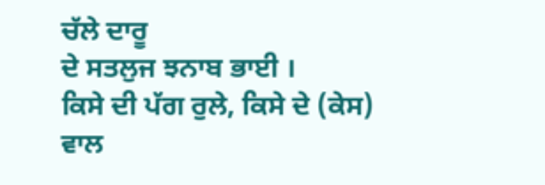ਚੱਲੇ ਦਾਰੂ
ਦੇ ਸਤਲੁਜ ਝਨਾਬ ਭਾਈ ।
ਕਿਸੇ ਦੀ ਪੱਗ ਰੁਲੇ, ਕਿਸੇ ਦੇ (ਕੇਸ) ਵਾਲ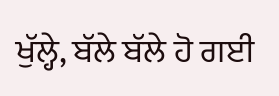ਖੁੱਲ੍ਹੇ, ਬੱਲੇ ਬੱਲੇ ਹੋ ਗਈ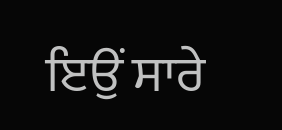ਇਉਂ ਸਾਰੇ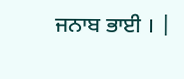ਜਨਾਬ ਭਾਈ । |